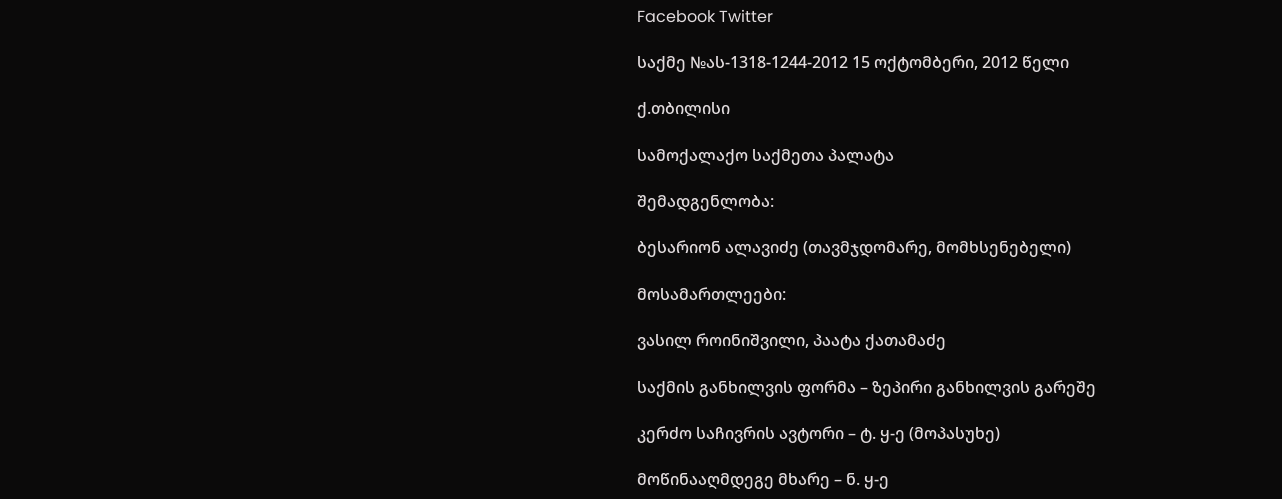Facebook Twitter

საქმე №ას-1318-1244-2012 15 ოქტომბერი, 2012 წელი

ქ.თბილისი

სამოქალაქო საქმეთა პალატა

შემადგენლობა:

ბესარიონ ალავიძე (თავმჯდომარე, მომხსენებელი)

მოსამართლეები:

ვასილ როინიშვილი, პაატა ქათამაძე

საქმის განხილვის ფორმა – ზეპირი განხილვის გარეშე

კერძო საჩივრის ავტორი – ტ. ყ-ე (მოპასუხე)

მოწინააღმდეგე მხარე – ნ. ყ-ე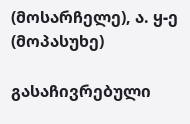(მოსარჩელე), ა. ყ-ე (მოპასუხე)

გასაჩივრებული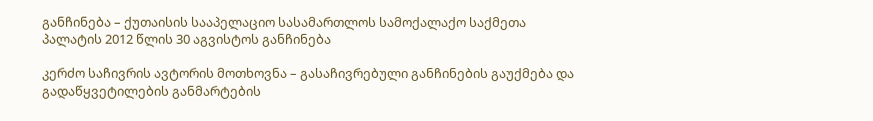განჩინება – ქუთაისის სააპელაციო სასამართლოს სამოქალაქო საქმეთა პალატის 2012 წლის 30 აგვისტოს განჩინება

კერძო საჩივრის ავტორის მოთხოვნა – გასაჩივრებული განჩინების გაუქმება და გადაწყვეტილების განმარტების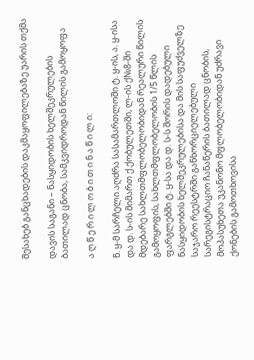შესახებ განცხადების დაკმაყოფილებაზე უარის თქმა

დავის საგანი – ნასყიდობის ხელშეკრულების ბათილად ცნობა, სამკვიდროდან წილის გამოყოფა

ა ღ წ ე რ ი ლ ო ბ ი თ ი ნ ა წ ი ლ ი:

ნ. ყ-მ სარჩელი აღძრა სასამართლოში ტ. ყ-ის, ა. ყ-ისა და დ. ს-ის მიმართ ქ.ქობულეთში, ლ-ის ქ№8-ში მდებარე სახლთმფლობელობიდან რეალური წილის გამოყოფის, სახლთმფლობელობის 1/5 წლის ფარგლებში ტ. ყ-სა და დ. ს-ს შორის დადებული ნასყიდობის ხელშეკრულებისა და მის საფუძველზე საჯარო რეესტრში განხორციელებული სარეგისტრაციო ჩანაწერის ბათილად ცნობის, მოპასუხეთა უკანონო მფლობელობიდან უძრავი ქონების გამოთხოვისა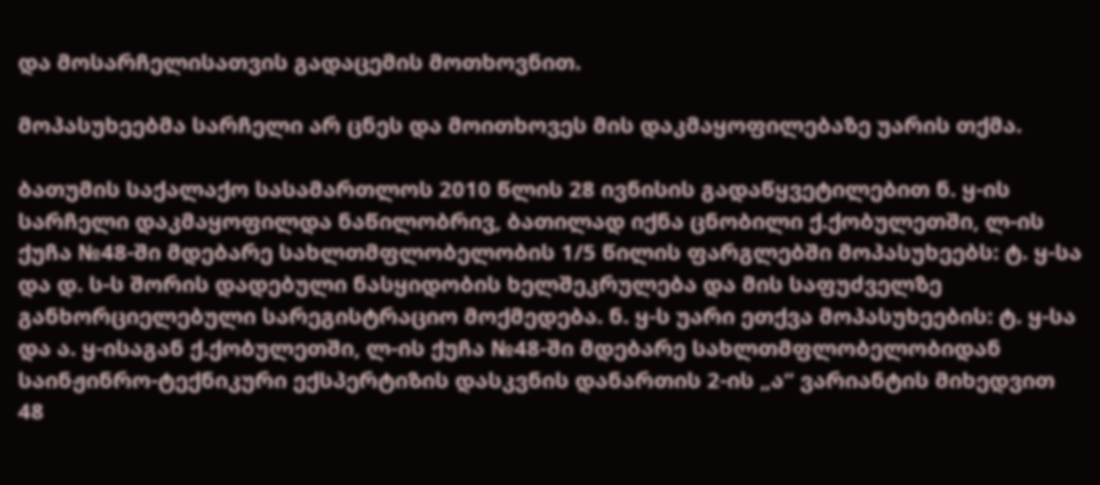და მოსარჩელისათვის გადაცემის მოთხოვნით.

მოპასუხეებმა სარჩელი არ ცნეს და მოითხოვეს მის დაკმაყოფილებაზე უარის თქმა.

ბათუმის საქალაქო სასამართლოს 2010 წლის 28 ივნისის გადაწყვეტილებით ნ. ყ-ის სარჩელი დაკმაყოფილდა ნაწილობრივ, ბათილად იქნა ცნობილი ქ.ქობულეთში, ლ-ის ქუჩა №48-ში მდებარე სახლთმფლობელობის 1/5 წილის ფარგლებში მოპასუხეებს: ტ. ყ-სა და დ. ს-ს შორის დადებული ნასყიდობის ხელშეკრულება და მის საფუძველზე განხორციელებული სარეგისტრაციო მოქმედება. ნ. ყ-ს უარი ეთქვა მოპასუხეების: ტ. ყ-სა და ა. ყ-ისაგან ქ.ქობულეთში, ლ-ის ქუჩა №48-ში მდებარე სახლთმფლობელობიდან საინჟინრო-ტექნიკური ექსპერტიზის დასკვნის დანართის 2-ის „ა“ ვარიანტის მიხედვით 48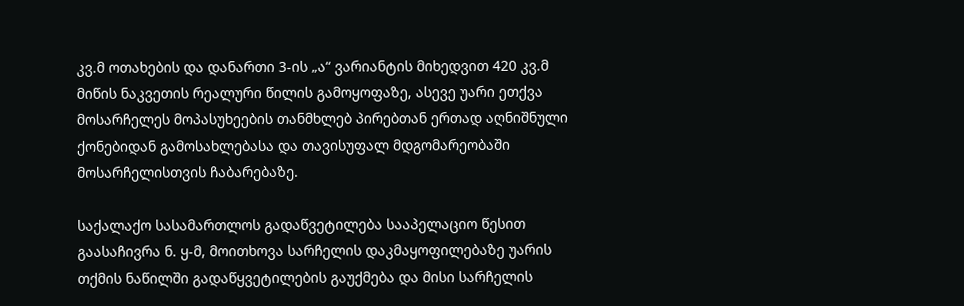კვ.მ ოთახების და დანართი 3-ის „ა“ ვარიანტის მიხედვით 420 კვ.მ მიწის ნაკვეთის რეალური წილის გამოყოფაზე, ასევე უარი ეთქვა მოსარჩელეს მოპასუხეების თანმხლებ პირებთან ერთად აღნიშნული ქონებიდან გამოსახლებასა და თავისუფალ მდგომარეობაში მოსარჩელისთვის ჩაბარებაზე.

საქალაქო სასამართლოს გადაწვეტილება სააპელაციო წესით გაასაჩივრა ნ. ყ-მ, მოითხოვა სარჩელის დაკმაყოფილებაზე უარის თქმის ნაწილში გადაწყვეტილების გაუქმება და მისი სარჩელის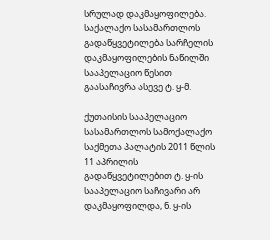სრულად დაკმაყოფილება. საქალაქო სასამართლოს გადაწყვეტილება სარჩელის დაკმაყოფილების ნაწილში სააპელაციო წესით გაასაჩივრა ასევე ტ. ყ-მ.

ქუთაისის სააპელაციო სასამართლოს სამოქალაქო საქმეთა პალატის 2011 წლის 11 აპრილის გადაწყვეტილებით ტ. ყ-ის სააპელაციო საჩივარი არ დაკმაყოფილდა, ნ. ყ-ის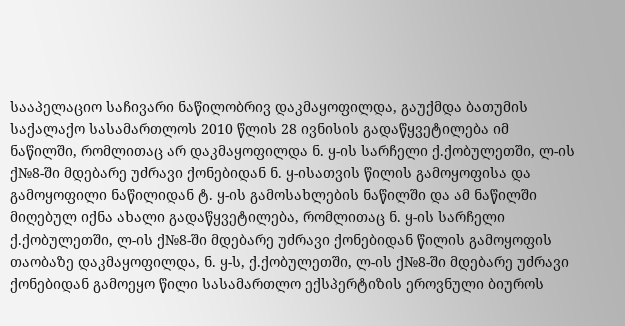სააპელაციო საჩივარი ნაწილობრივ დაკმაყოფილდა, გაუქმდა ბათუმის საქალაქო სასამართლოს 2010 წლის 28 ივნისის გადაწყვეტილება იმ ნაწილში, რომლითაც არ დაკმაყოფილდა ნ. ყ-ის სარჩელი ქ.ქობულეთში, ლ-ის ქ№8-ში მდებარე უძრავი ქონებიდან ნ. ყ-ისათვის წილის გამოყოფისა და გამოყოფილი ნაწილიდან ტ. ყ-ის გამოსახლების ნაწილში და ამ ნაწილში მიღებულ იქნა ახალი გადაწყვეტილება, რომლითაც ნ. ყ-ის სარჩელი ქ.ქობულეთში, ლ-ის ქ№8-ში მდებარე უძრავი ქონებიდან წილის გამოყოფის თაობაზე დაკმაყოფილდა, ნ. ყ-ს, ქ.ქობულეთში, ლ-ის ქ№8-ში მდებარე უძრავი ქონებიდან გამოეყო წილი სასამართლო ექსპერტიზის ეროვნული ბიუროს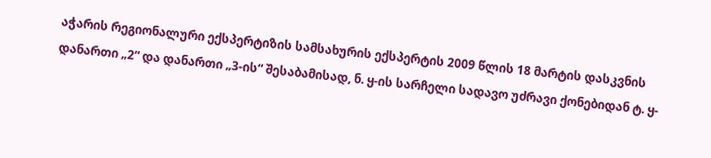აჭარის რეგიონალური ექსპერტიზის სამსახურის ექსპერტის 2009 წლის 18 მარტის დასკვნის დანართი „2“ და დანართი „3-ის“ შესაბამისად, ნ. ყ-ის სარჩელი სადავო უძრავი ქონებიდან ტ. ყ-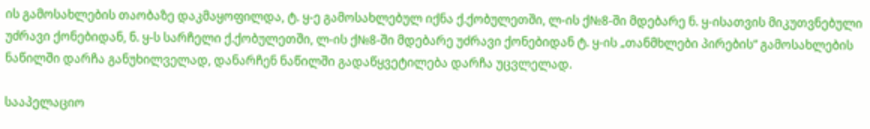ის გამოსახლების თაობაზე დაკმაყოფილდა, ტ. ყ-ე გამოსახლებულ იქნა ქ.ქობულეთში, ლ-ის ქ№8-ში მდებარე ნ. ყ-ისათვის მიკუთვნებული უძრავი ქონებიდან, ნ. ყ-ს სარჩელი ქ.ქობულეთში, ლ-ის ქ№8-ში მდებარე უძრავი ქონებიდან ტ. ყ-ის „თანმხლები პირების“ გამოსახლების ნაწილში დარჩა განუხილველად, დანარჩენ ნაწილში გადაწყვეტილება დარჩა უცვლელად.

სააპელაციო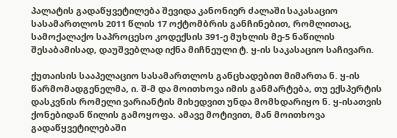პალატის გადაწყვეტილება შევიდა კანონიერ ძალაში საკასაციო სასამართლოს 2011 წლის 17 ოქტომბრის განჩინებით, რომლითაც, სამოქალაქო საპროცესო კოდექსის 391-ე მუხლის მე-5 ნაწილის შესაბამისად, დაუშვებლად იქნა მიჩნეული ტ. ყ-ის საკასაციო საჩივარი.

ქუთაისის სააპელაციო სასამართლოს განცხადებით მიმართა ნ. ყ-ის წარმომადგენელმა, ი. შ-მ და მოითხოვა იმის განმარტება, თუ ექსპერტის დასკვნის რომელი ვარიანტის მიხედვით უნდა მომხდარიყო ნ. ყ-ისათვის ქონებიდან წილის გამოყოფა. ამავე მოტივით, მან მოითხოვა გადაწყვეტილებაში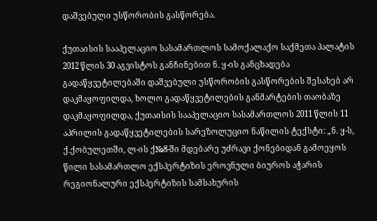დაშვებული უსწორობის გასწორება.

ქუთაისის სააპელაციო სასამართლოს სამოქალაქო საქმეთა პალატის 2012 წლის 30 აგვისტოს განჩინებით ნ. ყ-ის განცხადება გადაწყვეტილებაში დაშვებული უსწორობის გასწორების შესახებ არ დაკმაყოფილდა, ხოლო გადაწყვეტილების განმარტების თაობაზე დაკმაყოფილდა, ქუთაისის სააპელაციო სასამართლოს 2011 წლის 11 აპრილის გადაწყვეტილების სარეზოლუციო ნაწილის ტექსტი: „ნ. ყ-ს, ქ.ქობულეთში, ლ-ის ქ№8-ში მდებარე უძრავი ქონებიდან გამოეყოს წილი სასამართლო ექსპერტიზის ეროვნული ბიუროს აჭარის რეგიონალური ექსპერტიზის სამსახურის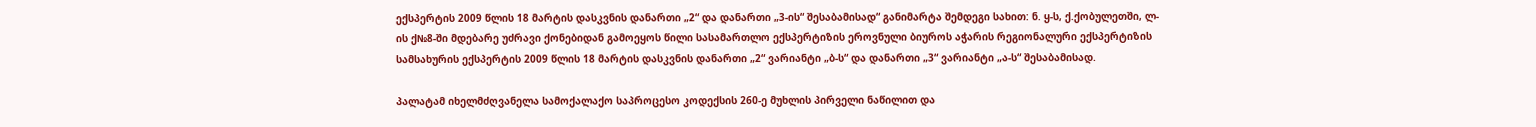ექსპერტის 2009 წლის 18 მარტის დასკვნის დანართი „2“ და დანართი „3-ის“ შესაბამისად“ განიმარტა შემდეგი სახით: ნ. ყ-ს, ქ.ქობულეთში, ლ-ის ქ№8-ში მდებარე უძრავი ქონებიდან გამოეყოს წილი სასამართლო ექსპერტიზის ეროვნული ბიუროს აჭარის რეგიონალური ექსპერტიზის სამსახურის ექსპერტის 2009 წლის 18 მარტის დასკვნის დანართი „2“ ვარიანტი „ბ-ს“ და დანართი „3“ ვარიანტი „ა-ს“ შესაბამისად.

პალატამ იხელმძღვანელა სამოქალაქო საპროცესო კოდექსის 260-ე მუხლის პირველი ნაწილით და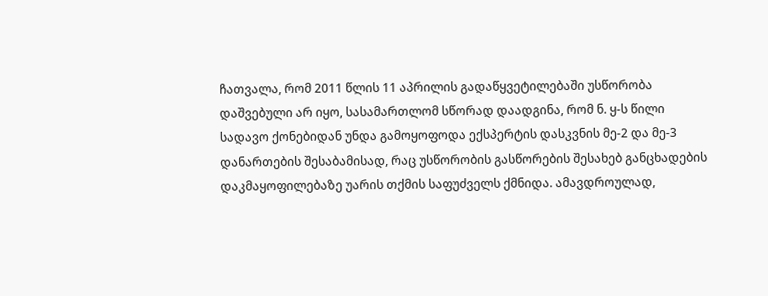ჩათვალა, რომ 2011 წლის 11 აპრილის გადაწყვეტილებაში უსწორობა დაშვებული არ იყო, სასამართლომ სწორად დაადგინა, რომ ნ. ყ-ს წილი სადავო ქონებიდან უნდა გამოყოფოდა ექსპერტის დასკვნის მე-2 და მე-3 დანართების შესაბამისად, რაც უსწორობის გასწორების შესახებ განცხადების დაკმაყოფილებაზე უარის თქმის საფუძველს ქმნიდა. ამავდროულად,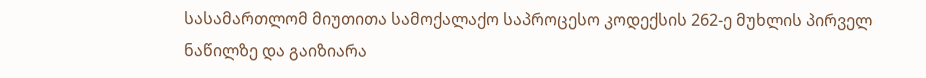სასამართლომ მიუთითა სამოქალაქო საპროცესო კოდექსის 262-ე მუხლის პირველ ნაწილზე და გაიზიარა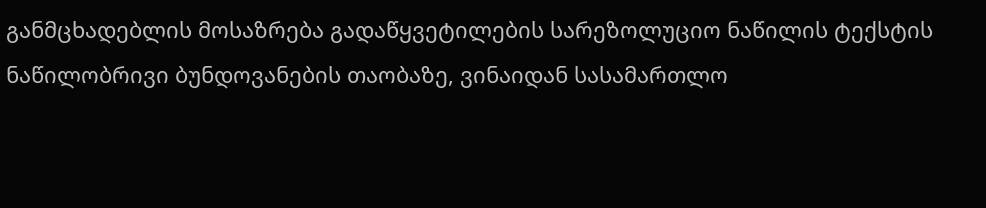განმცხადებლის მოსაზრება გადაწყვეტილების სარეზოლუციო ნაწილის ტექსტის ნაწილობრივი ბუნდოვანების თაობაზე, ვინაიდან სასამართლო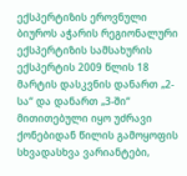ექსპერტიზის ეროვნული ბიუროს აჭარის რეგიონალური ექსპერტიზის სამსახურის ექსპერტის 2009 წლის 18 მარტის დასკვნის დანართ „2-სა“ და დანართ „3-ში“ მითითებული იყო უძრავი ქონებიდან წილის გამოყოფის სხვადასხვა ვარიანტები,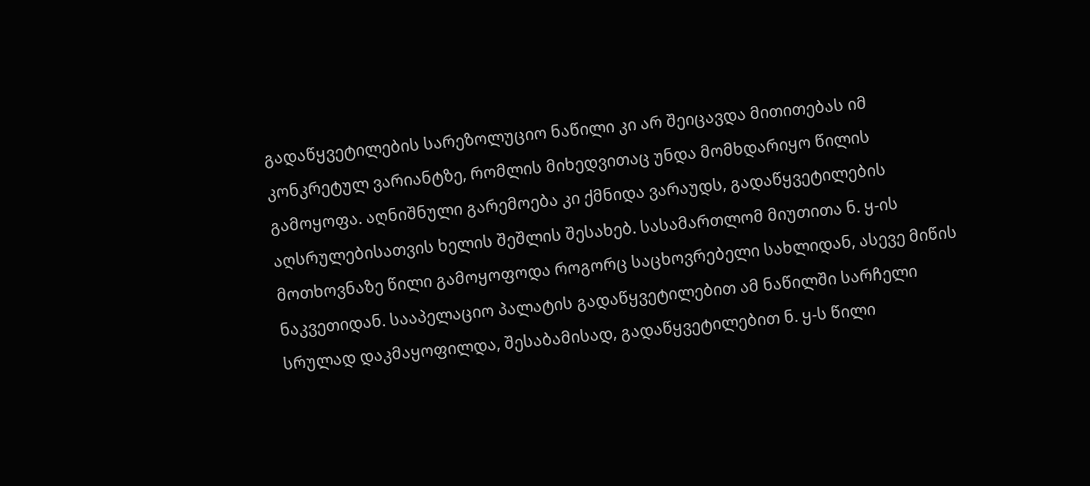გადაწყვეტილების სარეზოლუციო ნაწილი კი არ შეიცავდა მითითებას იმ კონკრეტულ ვარიანტზე, რომლის მიხედვითაც უნდა მომხდარიყო წილის გამოყოფა. აღნიშნული გარემოება კი ქმნიდა ვარაუდს, გადაწყვეტილების აღსრულებისათვის ხელის შეშლის შესახებ. სასამართლომ მიუთითა ნ. ყ-ის მოთხოვნაზე წილი გამოყოფოდა როგორც საცხოვრებელი სახლიდან, ასევე მიწის ნაკვეთიდან. სააპელაციო პალატის გადაწყვეტილებით ამ ნაწილში სარჩელი სრულად დაკმაყოფილდა, შესაბამისად, გადაწყვეტილებით ნ. ყ-ს წილი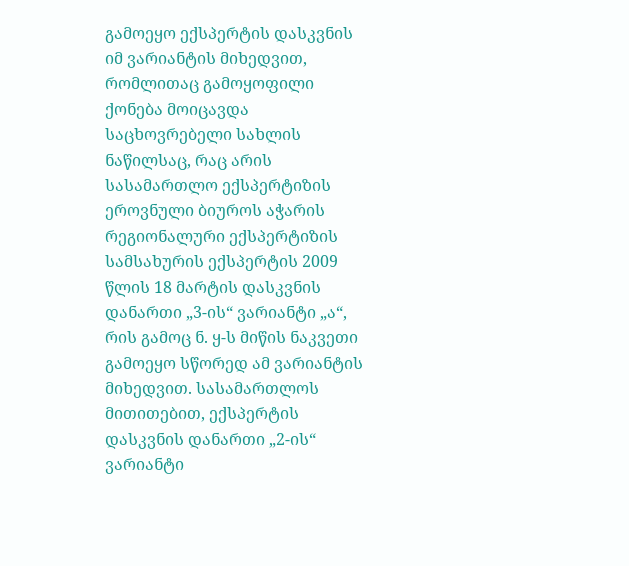გამოეყო ექსპერტის დასკვნის იმ ვარიანტის მიხედვით, რომლითაც გამოყოფილი ქონება მოიცავდა საცხოვრებელი სახლის ნაწილსაც, რაც არის სასამართლო ექსპერტიზის ეროვნული ბიუროს აჭარის რეგიონალური ექსპერტიზის სამსახურის ექსპერტის 2009 წლის 18 მარტის დასკვნის დანართი „3-ის“ ვარიანტი „ა“, რის გამოც ნ. ყ-ს მიწის ნაკვეთი გამოეყო სწორედ ამ ვარიანტის მიხედვით. სასამართლოს მითითებით, ექსპერტის დასკვნის დანართი „2-ის“ ვარიანტი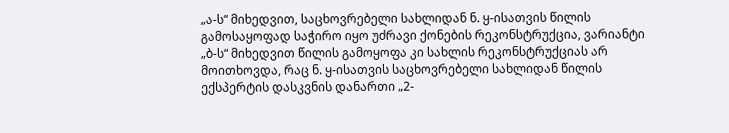„ა-ს“ მიხედვით, საცხოვრებელი სახლიდან ნ. ყ-ისათვის წილის გამოსაყოფად საჭირო იყო უძრავი ქონების რეკონსტრუქცია, ვარიანტი „ბ-ს“ მიხედვით წილის გამოყოფა კი სახლის რეკონსტრუქციას არ მოითხოვდა, რაც ნ. ყ-ისათვის საცხოვრებელი სახლიდან წილის ექსპერტის დასკვნის დანართი „2-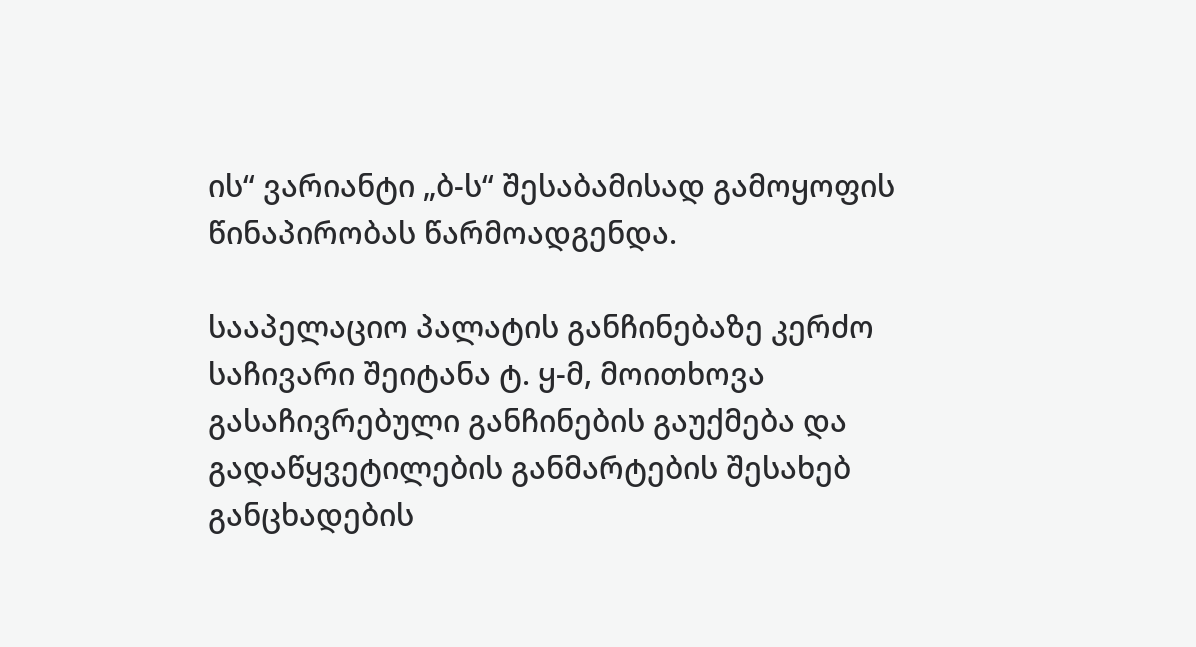ის“ ვარიანტი „ბ-ს“ შესაბამისად გამოყოფის წინაპირობას წარმოადგენდა.

სააპელაციო პალატის განჩინებაზე კერძო საჩივარი შეიტანა ტ. ყ-მ, მოითხოვა გასაჩივრებული განჩინების გაუქმება და გადაწყვეტილების განმარტების შესახებ განცხადების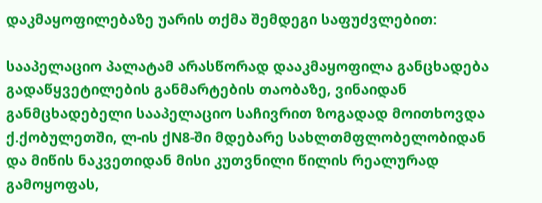დაკმაყოფილებაზე უარის თქმა შემდეგი საფუძვლებით:

სააპელაციო პალატამ არასწორად დააკმაყოფილა განცხადება გადაწყვეტილების განმარტების თაობაზე, ვინაიდან განმცხადებელი სააპელაციო საჩივრით ზოგადად მოითხოვდა ქ.ქობულეთში, ლ-ის ქN8-ში მდებარე სახლთმფლობელობიდან და მიწის ნაკვეთიდან მისი კუთვნილი წილის რეალურად გამოყოფას,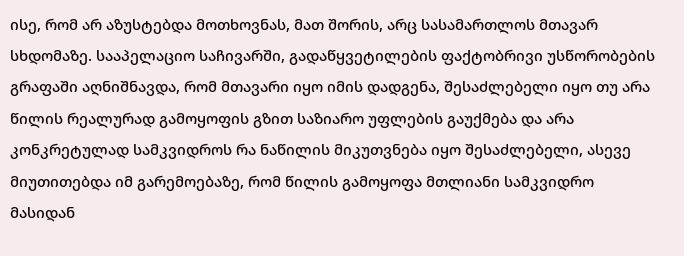ისე, რომ არ აზუსტებდა მოთხოვნას, მათ შორის, არც სასამართლოს მთავარ სხდომაზე. სააპელაციო საჩივარში, გადაწყვეტილების ფაქტობრივი უსწორობების გრაფაში აღნიშნავდა, რომ მთავარი იყო იმის დადგენა, შესაძლებელი იყო თუ არა წილის რეალურად გამოყოფის გზით საზიარო უფლების გაუქმება და არა კონკრეტულად სამკვიდროს რა ნაწილის მიკუთვნება იყო შესაძლებელი, ასევე მიუთითებდა იმ გარემოებაზე, რომ წილის გამოყოფა მთლიანი სამკვიდრო მასიდან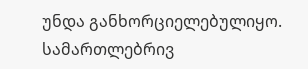უნდა განხორციელებულიყო. სამართლებრივ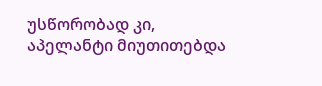უსწორობად კი, აპელანტი მიუთითებდა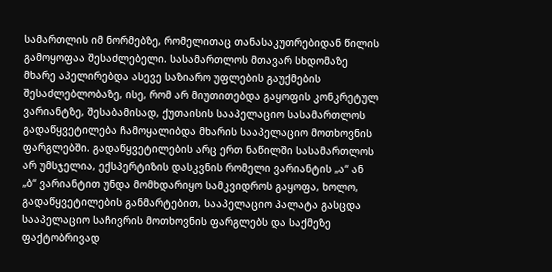სამართლის იმ ნორმებზე, რომელითაც თანასაკუთრებიდან წილის გამოყოფაა შესაძლებელი. სასამართლოს მთავარ სხდომაზე მხარე აპელირებდა ასევე საზიარო უფლების გაუქმების შესაძლებლობაზე, ისე, რომ არ მიუთითებდა გაყოფის კონკრეტულ ვარიანტზე, შესაბამისად, ქუთაისის სააპელაციო სასამართლოს გადაწყვეტილება ჩამოყალიბდა მხარის სააპელაციო მოთხოვნის ფარგლებში. გადაწყვეტილების არც ერთ ნაწილში სასამართლოს არ უმსჯელია, ექსპერტიზის დასკვნის რომელი ვარიანტის „ა“ ან „ბ“ ვარიანტით უნდა მომხდარიყო სამკვიდროს გაყოფა, ხოლო, გადაწყვეტილების განმარტებით, სააპელაციო პალატა გასცდა სააპელაციო საჩივრის მოთხოვნის ფარგლებს და საქმეზე ფაქტობრივად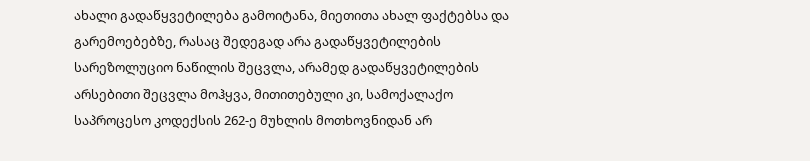ახალი გადაწყვეტილება გამოიტანა, მიეთითა ახალ ფაქტებსა და გარემოებებზე, რასაც შედეგად არა გადაწყვეტილების სარეზოლუციო ნაწილის შეცვლა, არამედ გადაწყვეტილების არსებითი შეცვლა მოჰყვა, მითითებული კი, სამოქალაქო საპროცესო კოდექსის 262-ე მუხლის მოთხოვნიდან არ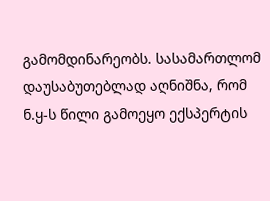გამომდინარეობს. სასამართლომ დაუსაბუთებლად აღნიშნა, რომ ნ.ყ-ს წილი გამოეყო ექსპერტის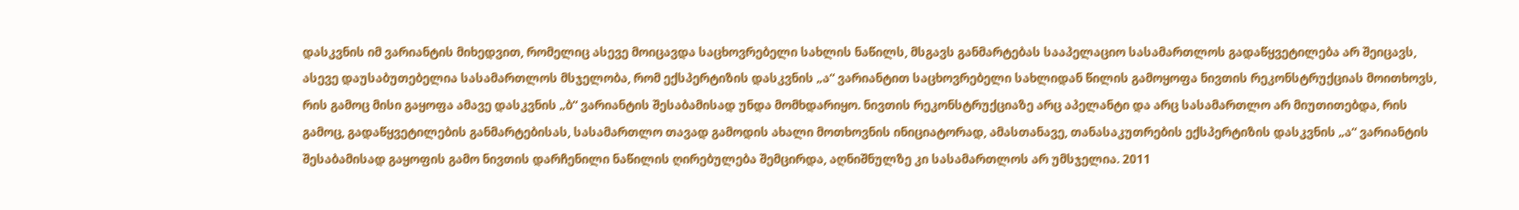დასკვნის იმ ვარიანტის მიხედვით, რომელიც ასევე მოიცავდა საცხოვრებელი სახლის ნაწილს, მსგავს განმარტებას სააპელაციო სასამართლოს გადაწყვეტილება არ შეიცავს, ასევე დაუსაბუთებელია სასამართლოს მსჯელობა, რომ ექსპერტიზის დასკვნის „ა“ ვარიანტით საცხოვრებელი სახლიდან წილის გამოყოფა ნივთის რეკონსტრუქციას მოითხოვს, რის გამოც მისი გაყოფა ამავე დასკვნის „ბ“ ვარიანტის შესაბამისად უნდა მომხდარიყო. ნივთის რეკონსტრუქციაზე არც აპელანტი და არც სასამართლო არ მიუთითებდა, რის გამოც, გადაწყვეტილების განმარტებისას, სასამართლო თავად გამოდის ახალი მოთხოვნის ინიციატორად, ამასთანავე, თანასაკუთრების ექსპერტიზის დასკვნის „ა“ ვარიანტის შესაბამისად გაყოფის გამო ნივთის დარჩენილი ნაწილის ღირებულება შემცირდა, აღნიშნულზე კი სასამართლოს არ უმსჯელია. 2011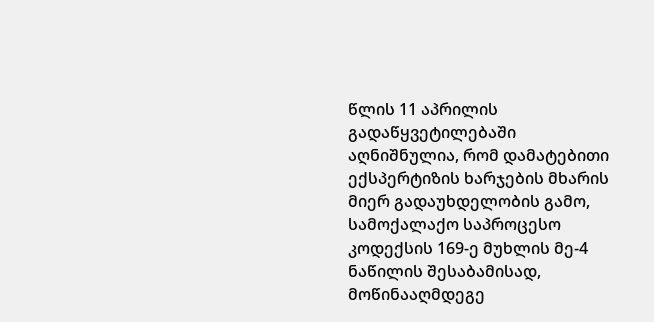წლის 11 აპრილის გადაწყვეტილებაში აღნიშნულია, რომ დამატებითი ექსპერტიზის ხარჯების მხარის მიერ გადაუხდელობის გამო, სამოქალაქო საპროცესო კოდექსის 169-ე მუხლის მე-4 ნაწილის შესაბამისად, მოწინააღმდეგე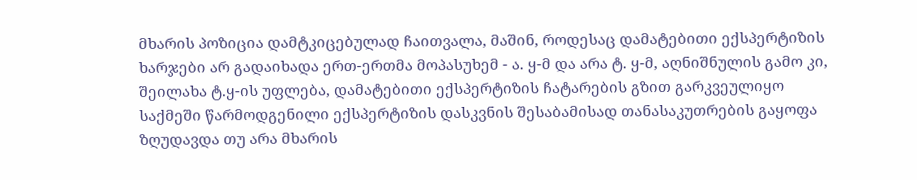მხარის პოზიცია დამტკიცებულად ჩაითვალა, მაშინ, როდესაც დამატებითი ექსპერტიზის ხარჯები არ გადაიხადა ერთ-ერთმა მოპასუხემ - ა. ყ-მ და არა ტ. ყ-მ, აღნიშნულის გამო კი, შეილახა ტ.ყ-ის უფლება, დამატებითი ექსპერტიზის ჩატარების გზით გარკვეულიყო საქმეში წარმოდგენილი ექსპერტიზის დასკვნის შესაბამისად თანასაკუთრების გაყოფა ზღუდავდა თუ არა მხარის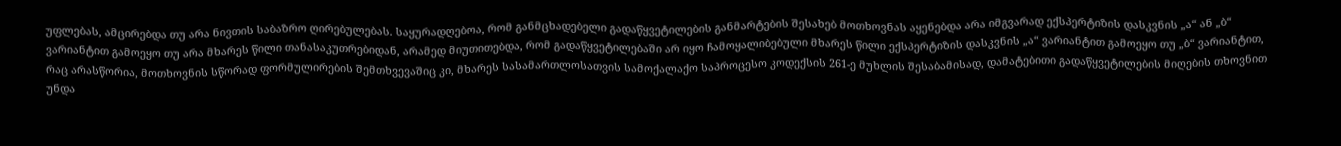უფლებას, ამცირებდა თუ არა ნივთის საბაზრო ღირებულებას. საყურადღებოა, რომ განმცხადებელი გადაწყვეტილების განმარტების შესახებ მოთხოვნას აყენებდა არა იმგვარად ექსპერტიზის დასკვნის „ა“ ან „ბ“ ვარიანტით გამოეყო თუ არა მხარეს წილი თანასაკუთრებიდან, არამედ მიუთითებდა, რომ გადაწყვეტილებაში არ იყო ჩამოყალიბებული მხარეს წილი ექსპერტიზის დასკვნის „ა“ ვარიანტით გამოეყო თუ „ბ“ ვარიანტით, რაც არასწორია, მოთხოვნის სწორად ფორმულირების შემთხვევაშიც კი, მხარეს სასამართლოსათვის სამოქალაქო საპროცესო კოდექსის 261-ე მუხლის შესაბამისად, დამატებითი გადაწყვეტილების მიღების თხოვნით უნდა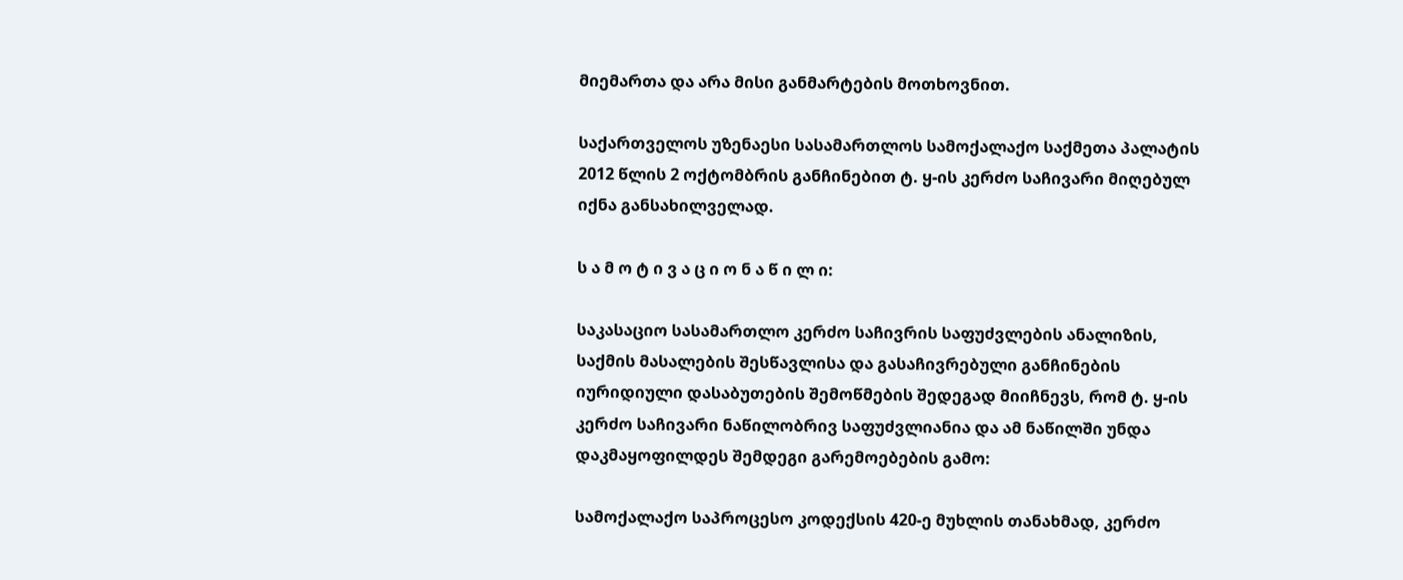მიემართა და არა მისი განმარტების მოთხოვნით.

საქართველოს უზენაესი სასამართლოს სამოქალაქო საქმეთა პალატის 2012 წლის 2 ოქტომბრის განჩინებით ტ. ყ-ის კერძო საჩივარი მიღებულ იქნა განსახილველად.

ს ა მ ო ტ ი ვ ა ც ი ო ნ ა წ ი ლ ი:

საკასაციო სასამართლო კერძო საჩივრის საფუძვლების ანალიზის, საქმის მასალების შესწავლისა და გასაჩივრებული განჩინების იურიდიული დასაბუთების შემოწმების შედეგად მიიჩნევს, რომ ტ. ყ-ის კერძო საჩივარი ნაწილობრივ საფუძვლიანია და ამ ნაწილში უნდა დაკმაყოფილდეს შემდეგი გარემოებების გამო:

სამოქალაქო საპროცესო კოდექსის 420-ე მუხლის თანახმად, კერძო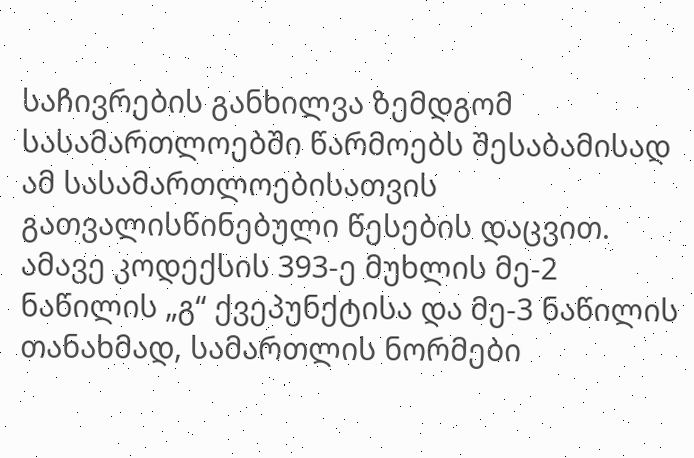საჩივრების განხილვა ზემდგომ სასამართლოებში წარმოებს შესაბამისად ამ სასამართლოებისათვის გათვალისწინებული წესების დაცვით. ამავე კოდექსის 393-ე მუხლის მე-2 ნაწილის „გ“ ქვეპუნქტისა და მე-3 ნაწილის თანახმად, სამართლის ნორმები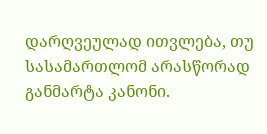დარღვეულად ითვლება, თუ სასამართლომ არასწორად განმარტა კანონი.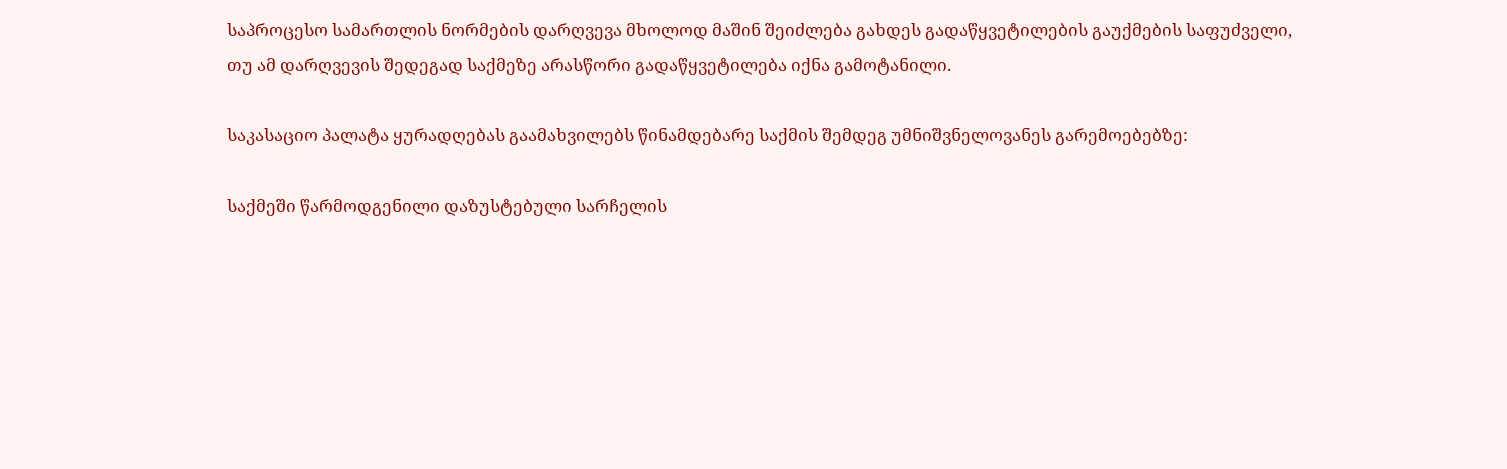საპროცესო სამართლის ნორმების დარღვევა მხოლოდ მაშინ შეიძლება გახდეს გადაწყვეტილების გაუქმების საფუძველი, თუ ამ დარღვევის შედეგად საქმეზე არასწორი გადაწყვეტილება იქნა გამოტანილი.

საკასაციო პალატა ყურადღებას გაამახვილებს წინამდებარე საქმის შემდეგ უმნიშვნელოვანეს გარემოებებზე:

საქმეში წარმოდგენილი დაზუსტებული სარჩელის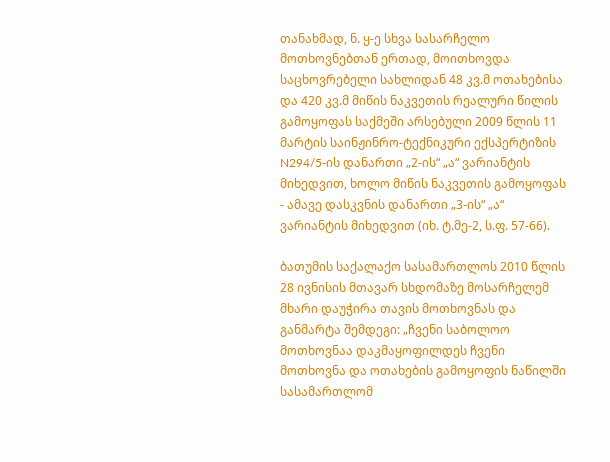თანახმად, ნ. ყ-ე სხვა სასარჩელო მოთხოვნებთან ერთად, მოითხოვდა საცხოვრებელი სახლიდან 48 კვ.მ ოთახებისა და 420 კვ.მ მიწის ნაკვეთის რეალური წილის გამოყოფას საქმეში არსებული 2009 წლის 11 მარტის საინჟინრო-ტექნიკური ექსპერტიზის N294/5-ის დანართი „2-ის“ „ა“ ვარიანტის მიხედვით, ხოლო მიწის ნაკვეთის გამოყოფას - ამავე დასკვნის დანართი „3-ის“ „ა“ ვარიანტის მიხედვით (იხ. ტ.მე-2, ს.ფ. 57-66).

ბათუმის საქალაქო სასამართლოს 2010 წლის 28 ივნისის მთავარ სხდომაზე მოსარჩელემ მხარი დაუჭირა თავის მოთხოვნას და განმარტა შემდეგი: „ჩვენი საბოლოო მოთხოვნაა დაკმაყოფილდეს ჩვენი მოთხოვნა და ოთახების გამოყოფის ნაწილში სასამართლომ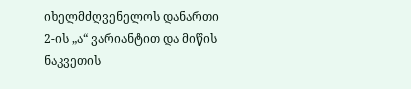იხელმძღვენელოს დანართი 2-ის „ა“ ვარიანტით და მიწის ნაკვეთის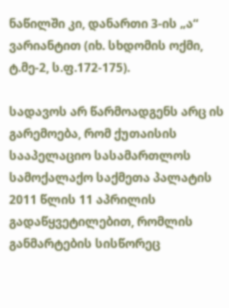ნაწილში კი, დანართი 3-ის „ა“ ვარიანტით (იხ. სხდომის ოქმი, ტ.მე-2, ს.ფ.172-175).

სადავოს არ წარმოადგენს არც ის გარემოება, რომ ქუთაისის სააპელაციო სასამართლოს სამოქალაქო საქმეთა პალატის 2011 წლის 11 აპრილის გადაწყვეტილებით, რომლის განმარტების სისწორეც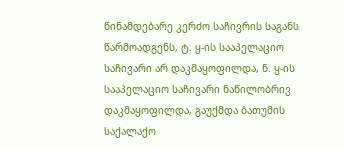წინამდებარე კერძო საჩივრის საგანს წარმოადგენს, ტ. ყ-ის სააპელაციო საჩივარი არ დაკმაყოფილდა, ნ. ყ-ის სააპელაციო საჩივარი ნაწილობრივ დაკმაყოფილდა, გაუქმდა ბათუმის საქალაქო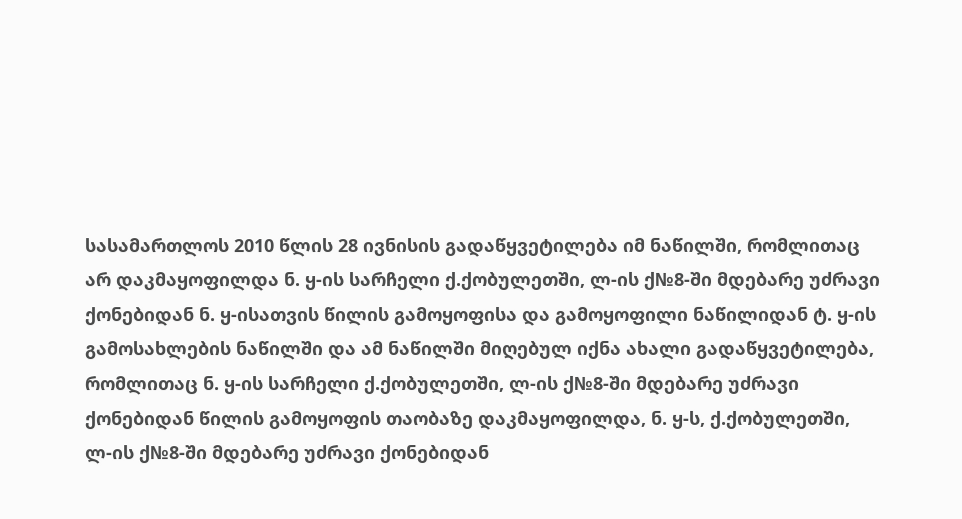სასამართლოს 2010 წლის 28 ივნისის გადაწყვეტილება იმ ნაწილში, რომლითაც არ დაკმაყოფილდა ნ. ყ-ის სარჩელი ქ.ქობულეთში, ლ-ის ქ№8-ში მდებარე უძრავი ქონებიდან ნ. ყ-ისათვის წილის გამოყოფისა და გამოყოფილი ნაწილიდან ტ. ყ-ის გამოსახლების ნაწილში და ამ ნაწილში მიღებულ იქნა ახალი გადაწყვეტილება, რომლითაც ნ. ყ-ის სარჩელი ქ.ქობულეთში, ლ-ის ქ№8-ში მდებარე უძრავი ქონებიდან წილის გამოყოფის თაობაზე დაკმაყოფილდა, ნ. ყ-ს, ქ.ქობულეთში, ლ-ის ქ№8-ში მდებარე უძრავი ქონებიდან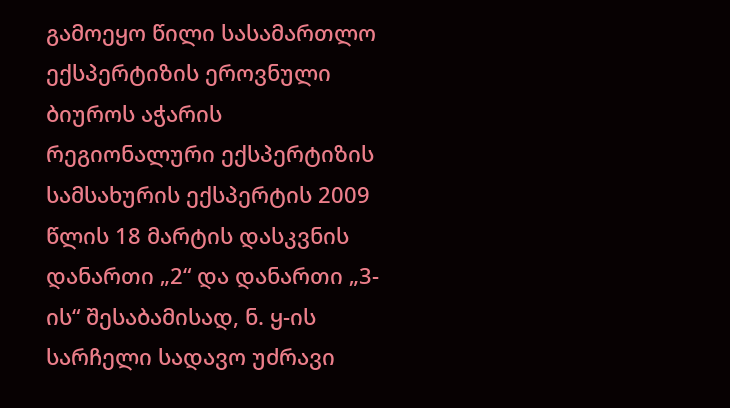გამოეყო წილი სასამართლო ექსპერტიზის ეროვნული ბიუროს აჭარის რეგიონალური ექსპერტიზის სამსახურის ექსპერტის 2009 წლის 18 მარტის დასკვნის დანართი „2“ და დანართი „3-ის“ შესაბამისად, ნ. ყ-ის სარჩელი სადავო უძრავი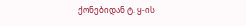ქონებიდან ტ. ყ-ის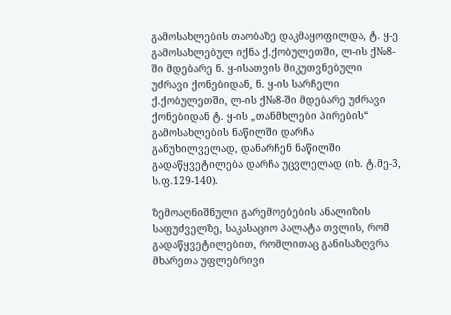გამოსახლების თაობაზე დაკმაყოფილდა, ტ. ყ-ე გამოსახლებულ იქნა ქ.ქობულეთში, ლ-ის ქ№8-ში მდებარე ნ. ყ-ისათვის მიკუთვნებული უძრავი ქონებიდან, ნ. ყ-ის სარჩელი ქ.ქობულეთში, ლ-ის ქ№8-ში მდებარე უძრავი ქონებიდან ტ. ყ-ის „თანმხლები პირების“ გამოსახლების ნაწილში დარჩა განუხილველად, დანარჩენ ნაწილში გადაწყვეტილება დარჩა უცვლელად (იხ. ტ.მე-3, ს.ფ.129-140).

ზემოაღნიშნული გარემოებების ანალიზის საფუძველზე, საკასაციო პალატა თვლის, რომ გადაწყვეტილებით, რომლითაც განისაზღვრა მხარეთა უფლებრივი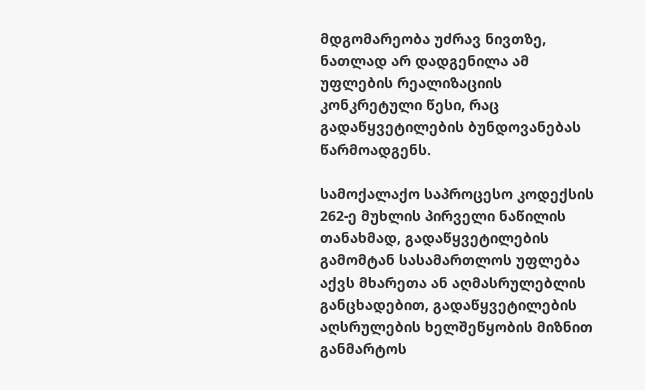მდგომარეობა უძრავ ნივთზე, ნათლად არ დადგენილა ამ უფლების რეალიზაციის კონკრეტული წესი, რაც გადაწყვეტილების ბუნდოვანებას წარმოადგენს.

სამოქალაქო საპროცესო კოდექსის 262-ე მუხლის პირველი ნაწილის თანახმად, გადაწყვეტილების გამომტან სასამართლოს უფლება აქვს მხარეთა ან აღმასრულებლის განცხადებით, გადაწყვეტილების აღსრულების ხელშეწყობის მიზნით განმარტოს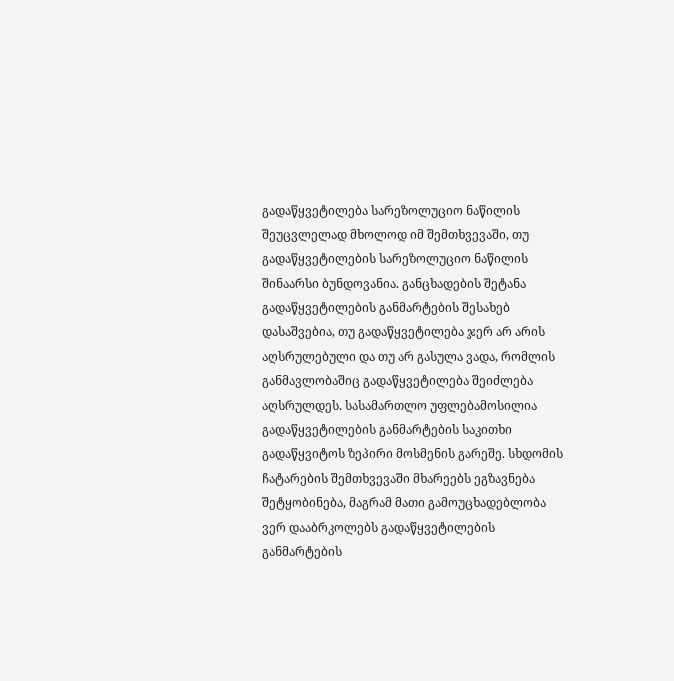გადაწყვეტილება სარეზოლუციო ნაწილის შეუცვლელად მხოლოდ იმ შემთხვევაში, თუ გადაწყვეტილების სარეზოლუციო ნაწილის შინაარსი ბუნდოვანია. განცხადების შეტანა გადაწყვეტილების განმარტების შესახებ დასაშვებია, თუ გადაწყვეტილება ჯერ არ არის აღსრულებული და თუ არ გასულა ვადა, რომლის განმავლობაშიც გადაწყვეტილება შეიძლება აღსრულდეს. სასამართლო უფლებამოსილია გადაწყვეტილების განმარტების საკითხი გადაწყვიტოს ზეპირი მოსმენის გარეშე. სხდომის ჩატარების შემთხვევაში მხარეებს ეგზავნება შეტყობინება, მაგრამ მათი გამოუცხადებლობა ვერ დააბრკოლებს გადაწყვეტილების განმარტების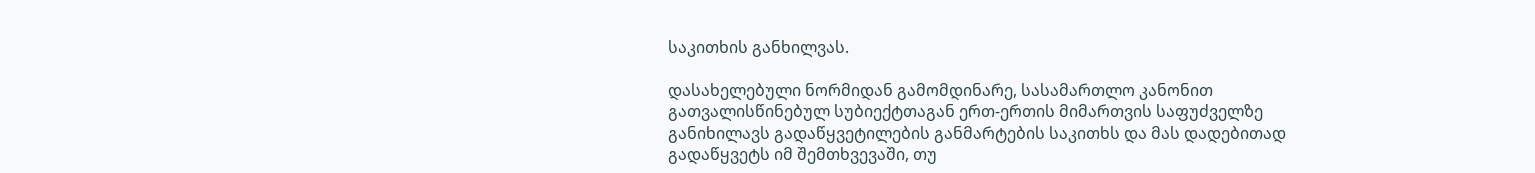საკითხის განხილვას.

დასახელებული ნორმიდან გამომდინარე, სასამართლო კანონით გათვალისწინებულ სუბიექტთაგან ერთ-ერთის მიმართვის საფუძველზე განიხილავს გადაწყვეტილების განმარტების საკითხს და მას დადებითად გადაწყვეტს იმ შემთხვევაში, თუ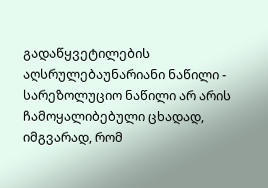გადაწყვეტილების აღსრულებაუნარიანი ნაწილი - სარეზოლუციო ნაწილი არ არის ჩამოყალიბებული ცხადად, იმგვარად, რომ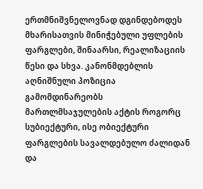ერთმნიშვნელოვნად დგინდებოდეს მხარისათვის მინიჭებული უფლების ფარგლები, შინაარსი, რეალიზაციის წესი და სხვა. კანონმდებლის აღნიშნული პოზიცია გამომდინარეობს მართლმსაჯულების აქტის როგორც სუბიექტური, ისე ობიექტური ფარგლების სავალდებულო ძალიდან და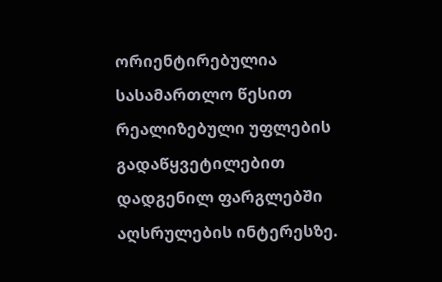ორიენტირებულია სასამართლო წესით რეალიზებული უფლების გადაწყვეტილებით დადგენილ ფარგლებში აღსრულების ინტერესზე.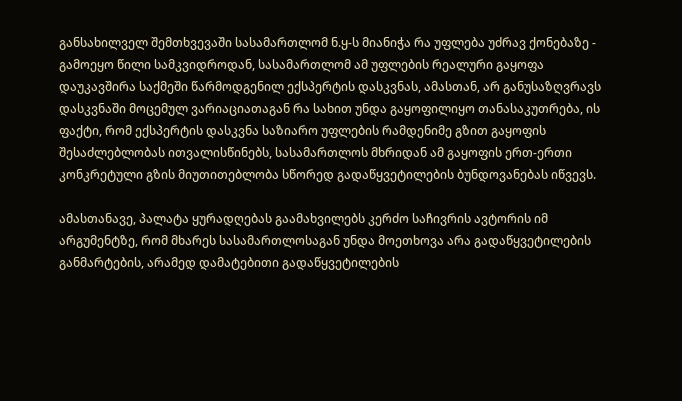განსახილველ შემთხვევაში სასამართლომ ნ.ყ-ს მიანიჭა რა უფლება უძრავ ქონებაზე - გამოეყო წილი სამკვიდროდან, სასამართლომ ამ უფლების რეალური გაყოფა დაუკავშირა საქმეში წარმოდგენილ ექსპერტის დასკვნას, ამასთან, არ განუსაზღვრავს დასკვნაში მოცემულ ვარიაციათაგან რა სახით უნდა გაყოფილიყო თანასაკუთრება, ის ფაქტი, რომ ექსპერტის დასკვნა საზიარო უფლების რამდენიმე გზით გაყოფის შესაძლებლობას ითვალისწინებს, სასამართლოს მხრიდან ამ გაყოფის ერთ-ერთი კონკრეტული გზის მიუთითებლობა სწორედ გადაწყვეტილების ბუნდოვანებას იწვევს.

ამასთანავე, პალატა ყურადღებას გაამახვილებს კერძო საჩივრის ავტორის იმ არგუმენტზე, რომ მხარეს სასამართლოსაგან უნდა მოეთხოვა არა გადაწყვეტილების განმარტების, არამედ დამატებითი გადაწყვეტილების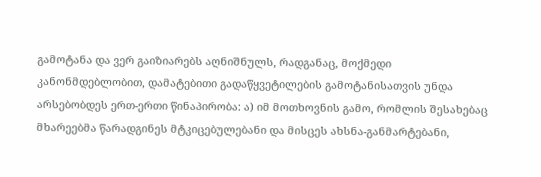გამოტანა და ვერ გაიზიარებს აღნიშნულს, რადგანაც, მოქმედი კანონმდებლობით, დამატებითი გადაწყვეტილების გამოტანისათვის უნდა არსებობდეს ერთ-ერთი წინაპირობა: ა) იმ მოთხოვნის გამო, რომლის შესახებაც მხარეებმა წარადგინეს მტკიცებულებანი და მისცეს ახსნა-განმარტებანი,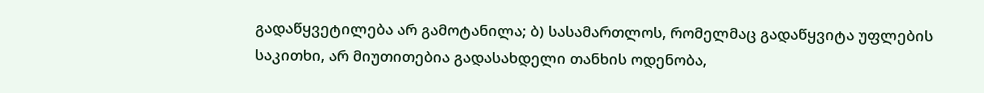გადაწყვეტილება არ გამოტანილა; ბ) სასამართლოს, რომელმაც გადაწყვიტა უფლების საკითხი, არ მიუთითებია გადასახდელი თანხის ოდენობა,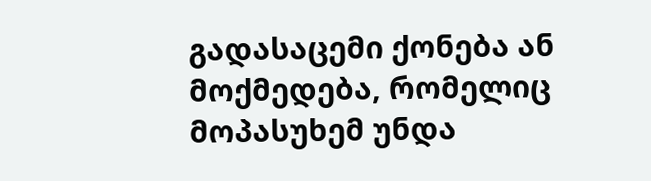გადასაცემი ქონება ან მოქმედება, რომელიც მოპასუხემ უნდა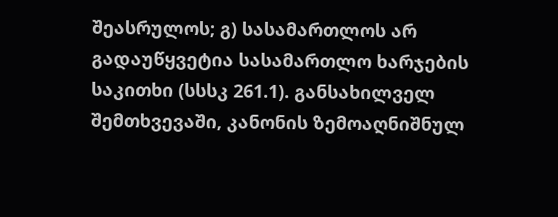შეასრულოს; გ) სასამართლოს არ გადაუწყვეტია სასამართლო ხარჯების საკითხი (სსსკ 261.1). განსახილველ შემთხვევაში, კანონის ზემოაღნიშნულ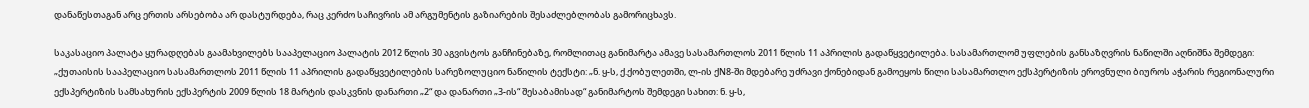დანაწესთაგან არც ერთის არსებობა არ დასტურდება, რაც კერძო საჩივრის ამ არგუმენტის გაზიარების შესაძლებლობას გამორიცხავს.

საკასაციო პალატა ყურადღებას გაამახვილებს სააპელაციო პალატის 2012 წლის 30 აგვისტოს განჩინებაზე, რომლითაც განიმარტა ამავე სასამართლოს 2011 წლის 11 აპრილის გადაწყვეტილება. სასამართლომ უფლების განსაზღვრის ნაწილში აღნიშნა შემდეგი: „ქუთაისის სააპელაციო სასამართლოს 2011 წლის 11 აპრილის გადაწყვეტილების სარეზოლუციო ნაწილის ტექსტი: „ნ. ყ-ს, ქ.ქობულეთში, ლ-ის ქN8-ში მდებარე უძრავი ქონებიდან გამოეყოს წილი სასამართლო ექსპერტიზის ეროვნული ბიუროს აჭარის რეგიონალური ექსპერტიზის სამსახურის ექსპერტის 2009 წლის 18 მარტის დასკვნის დანართი „2“ და დანართი „3-ის“ შესაბამისად“ განიმარტოს შემდეგი სახით: ნ. ყ-ს,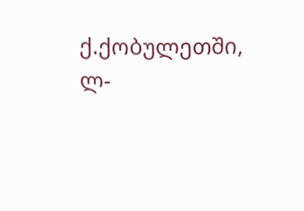ქ.ქობულეთში, ლ-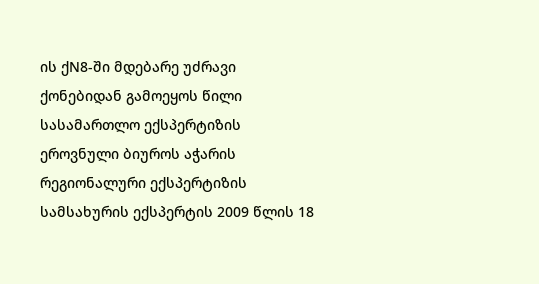ის ქN8-ში მდებარე უძრავი ქონებიდან გამოეყოს წილი სასამართლო ექსპერტიზის ეროვნული ბიუროს აჭარის რეგიონალური ექსპერტიზის სამსახურის ექსპერტის 2009 წლის 18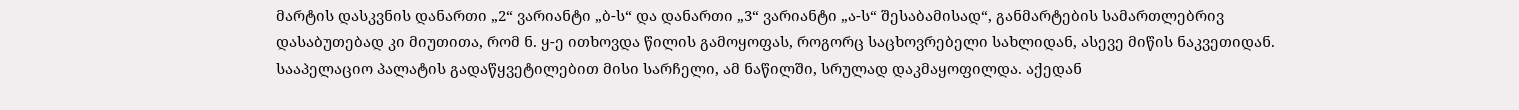მარტის დასკვნის დანართი „2“ ვარიანტი „ბ-ს“ და დანართი „3“ ვარიანტი „ა-ს“ შესაბამისად“, განმარტების სამართლებრივ დასაბუთებად კი მიუთითა, რომ ნ. ყ-ე ითხოვდა წილის გამოყოფას, როგორც საცხოვრებელი სახლიდან, ასევე მიწის ნაკვეთიდან. სააპელაციო პალატის გადაწყვეტილებით მისი სარჩელი, ამ ნაწილში, სრულად დაკმაყოფილდა. აქედან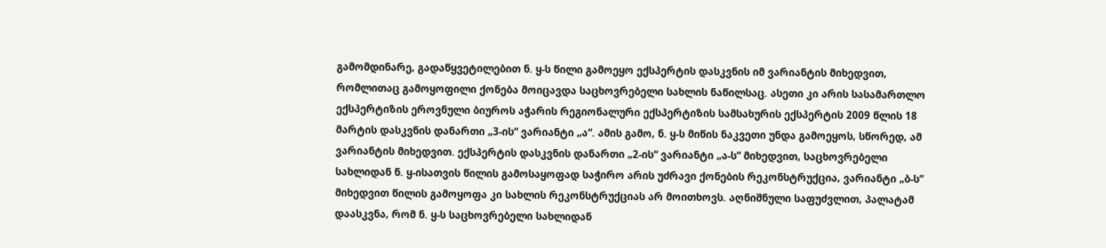გამომდინარე, გადაწყვეტილებით ნ. ყ-ს წილი გამოეყო ექსპერტის დასკვნის იმ ვარიანტის მიხედვით, რომლითაც გამოყოფილი ქონება მოიცავდა საცხოვრებელი სახლის ნაწილსაც. ასეთი კი არის სასამართლო ექსპერტიზის ეროვნული ბიუროს აჭარის რეგიონალური ექსპერტიზის სამსახურის ექსპერტის 2009 წლის 18 მარტის დასკვნის დანართი „3-ის“ ვარიანტი „ა“. ამის გამო, ნ. ყ-ს მიწის ნაკვეთი უნდა გამოეყოს, სწორედ, ამ ვარიანტის მიხედვით. ექსპერტის დასკვნის დანართი „2-ის“ ვარიანტი „ა-ს“ მიხედვით, საცხოვრებელი სახლიდან ნ. ყ-ისათვის წილის გამოსაყოფად საჭირო არის უძრავი ქონების რეკონსტრუქცია, ვარიანტი „ბ-ს“ მიხედვით წილის გამოყოფა კი სახლის რეკონსტრუქციას არ მოითხოვს. აღნიშნული საფუძვლით, პალატამ დაასკვნა, რომ ნ. ყ-ს საცხოვრებელი სახლიდან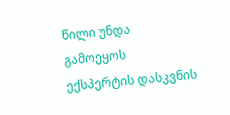წილი უნდა გამოეყოს ექსპერტის დასკვნის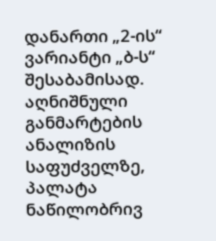დანართი „2-ის“ ვარიანტი „ბ-ს“ შესაბამისად. აღნიშნული განმარტების ანალიზის საფუძველზე, პალატა ნაწილობრივ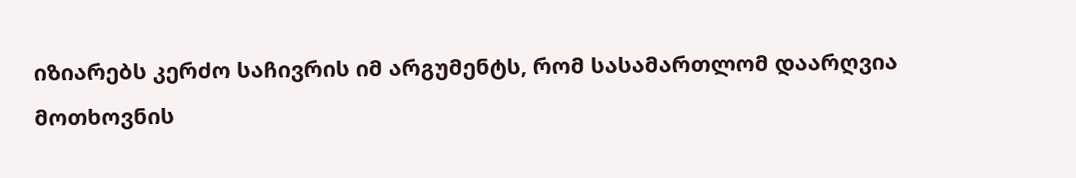იზიარებს კერძო საჩივრის იმ არგუმენტს, რომ სასამართლომ დაარღვია მოთხოვნის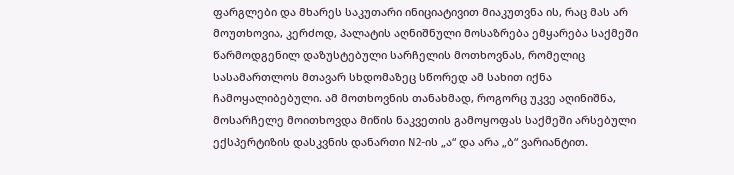ფარგლები და მხარეს საკუთარი ინიციატივით მიაკუთვნა ის, რაც მას არ მოუთხოვია, კერძოდ, პალატის აღნიშნული მოსაზრება ემყარება საქმეში წარმოდგენილ დაზუსტებული სარჩელის მოთხოვნას, რომელიც სასამართლოს მთავარ სხდომაზეც სწორედ ამ სახით იქნა ჩამოყალიბებული. ამ მოთხოვნის თანახმად, როგორც უკვე აღინიშნა, მოსარჩელე მოითხოვდა მიწის ნაკვეთის გამოყოფას საქმეში არსებული ექსპერტიზის დასკვნის დანართი N2-ის „ა“ და არა „ბ“ ვარიანტით.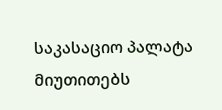საკასაციო პალატა მიუთითებს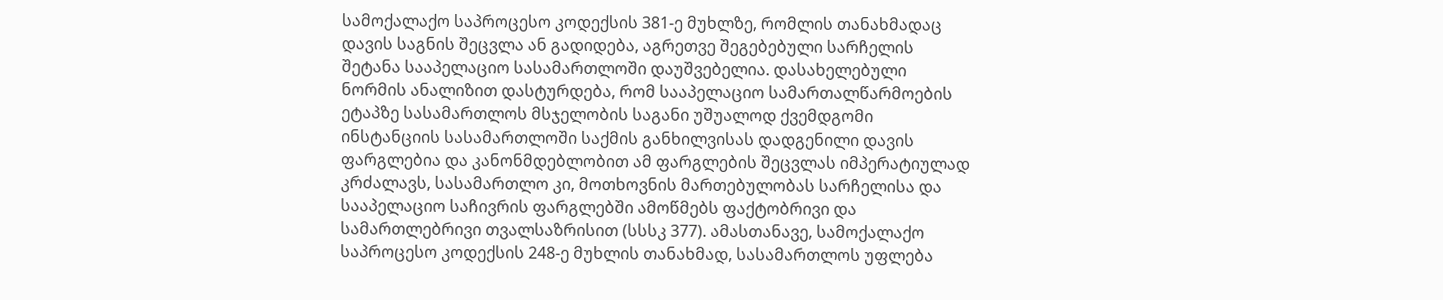სამოქალაქო საპროცესო კოდექსის 381-ე მუხლზე, რომლის თანახმადაც დავის საგნის შეცვლა ან გადიდება, აგრეთვე შეგებებული სარჩელის შეტანა სააპელაციო სასამართლოში დაუშვებელია. დასახელებული ნორმის ანალიზით დასტურდება, რომ სააპელაციო სამართალწარმოების ეტაპზე სასამართლოს მსჯელობის საგანი უშუალოდ ქვემდგომი ინსტანციის სასამართლოში საქმის განხილვისას დადგენილი დავის ფარგლებია და კანონმდებლობით ამ ფარგლების შეცვლას იმპერატიულად კრძალავს, სასამართლო კი, მოთხოვნის მართებულობას სარჩელისა და სააპელაციო საჩივრის ფარგლებში ამოწმებს ფაქტობრივი და სამართლებრივი თვალსაზრისით (სსსკ 377). ამასთანავე, სამოქალაქო საპროცესო კოდექსის 248-ე მუხლის თანახმად, სასამართლოს უფლება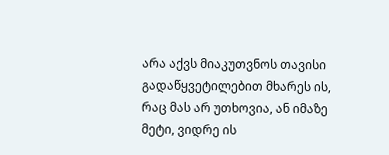არა აქვს მიაკუთვნოს თავისი გადაწყვეტილებით მხარეს ის, რაც მას არ უთხოვია, ან იმაზე მეტი, ვიდრე ის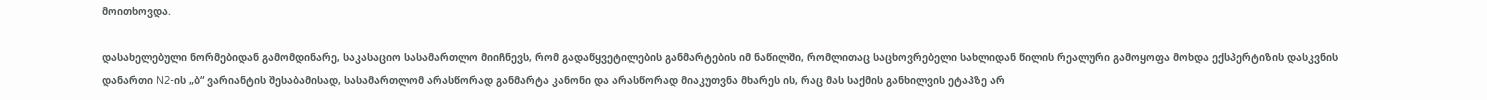მოითხოვდა.

დასახელებული ნორმებიდან გამომდინარე, საკასაციო სასამართლო მიიჩნევს, რომ გადაწყვეტილების განმარტების იმ ნაწილში, რომლითაც საცხოვრებელი სახლიდან წილის რეალური გამოყოფა მოხდა ექსპერტიზის დასკვნის დანართი N2-ის „ბ“ ვარიანტის შესაბამისად, სასამართლომ არასწორად განმარტა კანონი და არასწორად მიაკუთვნა მხარეს ის, რაც მას საქმის განხილვის ეტაპზე არ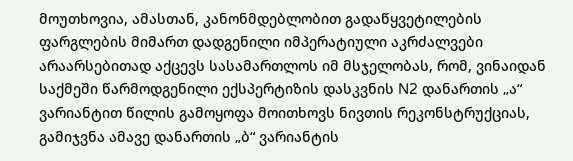მოუთხოვია, ამასთან, კანონმდებლობით გადაწყვეტილების ფარგლების მიმართ დადგენილი იმპერატიული აკრძალვები არაარსებითად აქცევს სასამართლოს იმ მსჯელობას, რომ, ვინაიდან საქმეში წარმოდგენილი ექსპერტიზის დასკვნის N2 დანართის „ა“ ვარიანტით წილის გამოყოფა მოითხოვს ნივთის რეკონსტრუქციას, გამიჯვნა ამავე დანართის „ბ“ ვარიანტის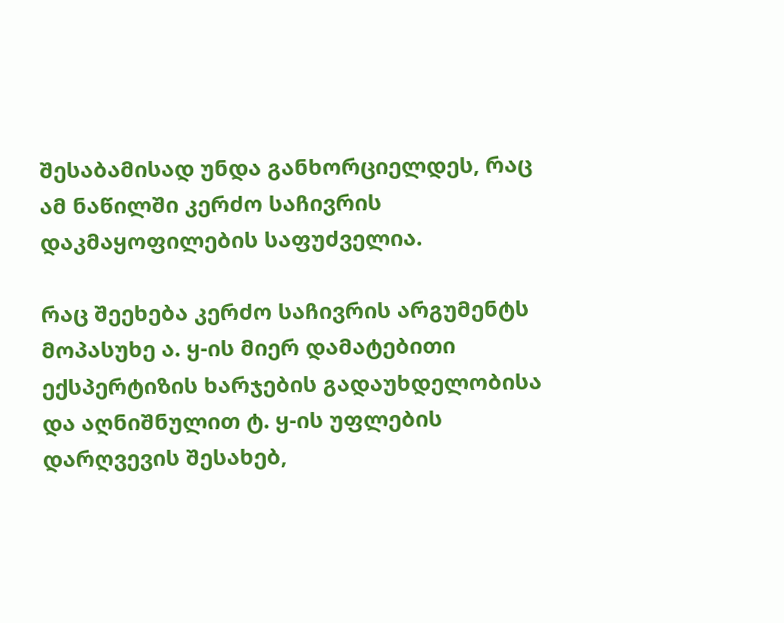შესაბამისად უნდა განხორციელდეს, რაც ამ ნაწილში კერძო საჩივრის დაკმაყოფილების საფუძველია.

რაც შეეხება კერძო საჩივრის არგუმენტს მოპასუხე ა. ყ-ის მიერ დამატებითი ექსპერტიზის ხარჯების გადაუხდელობისა და აღნიშნულით ტ. ყ-ის უფლების დარღვევის შესახებ,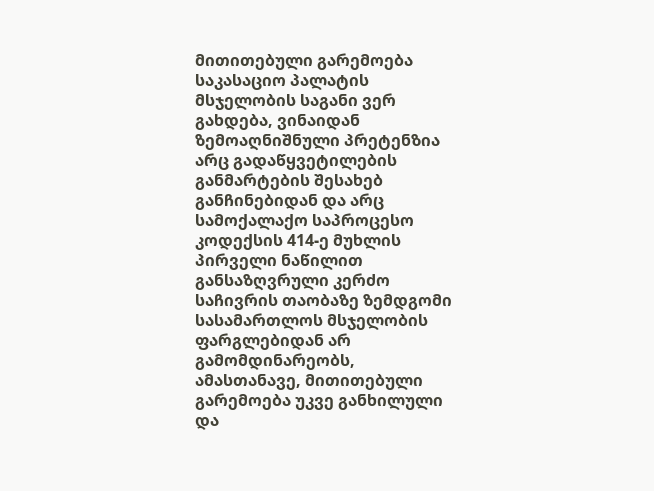მითითებული გარემოება საკასაციო პალატის მსჯელობის საგანი ვერ გახდება, ვინაიდან ზემოაღნიშნული პრეტენზია არც გადაწყვეტილების განმარტების შესახებ განჩინებიდან და არც სამოქალაქო საპროცესო კოდექსის 414-ე მუხლის პირველი ნაწილით განსაზღვრული კერძო საჩივრის თაობაზე ზემდგომი სასამართლოს მსჯელობის ფარგლებიდან არ გამომდინარეობს, ამასთანავე, მითითებული გარემოება უკვე განხილული და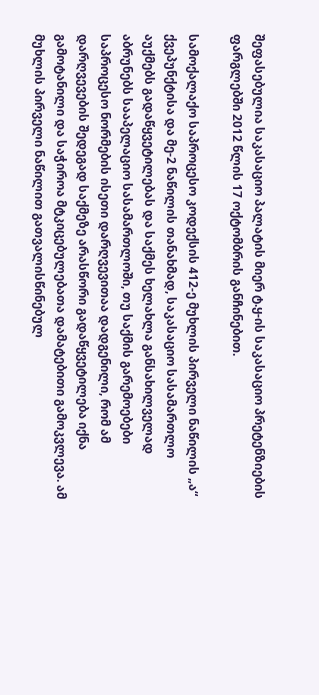შეფასებულია საკასაციო პალატის მიერ ტ.ყ-ის საკასაციო პრეტენზიების ფარგლებში 2012 წლის 17 ოქტომბრის განჩინებით.

სამოქალაქო საპროცესო კოდექსის 412-ე მუხლის პირველი ნაწილის „ა“ ქვეპუნქტისა და მე-2 ნაწილის თანახმად, საკასაციო სასამართლო აუქმებს გადაწყვეტილებას და საქმეს ხელახლა განსახილველად აბრუნებს სააპელაციო სასამართლოში, თუ საქმის გარემოებები საპროცესო ნორმების ისეთი დარღვევითაა დადგენილი, რომ ამ დარღვევების შედეგად საქმეზე არასწორი გადაწყვეტილება იქნა გამოტანილი და საჭიროა მტკიცებულებათა დამატებითი გამოკვლევა. ამ მუხლის პირველი ნაწილით გათვალისწინებულ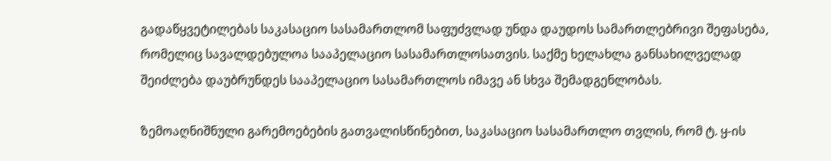გადაწყვეტილებას საკასაციო სასამართლომ საფუძვლად უნდა დაუდოს სამართლებრივი შეფასება, რომელიც სავალდებულოა სააპელაციო სასამართლოსათვის. საქმე ხელახლა განსახილველად შეიძლება დაუბრუნდეს სააპელაციო სასამართლოს იმავე ან სხვა შემადგენლობას.

ზემოაღნიშნული გარემოებების გათვალისწინებით, საკასაციო სასამართლო თვლის, რომ ტ. ყ-ის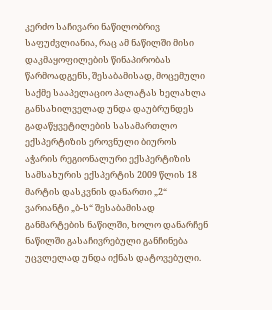კერძო საჩივარი ნაწილობრივ საფუძვლიანია, რაც ამ ნაწილში მისი დაკმაყოფილების წინაპირობას წარმოადგენს, შესაბამისად, მოცემული საქმე სააპელაციო პალატას ხელახლა განსახილველად უნდა დაუბრუნდეს გადაწყვეტილების სასამართლო ექსპერტიზის ეროვნული ბიუროს აჭარის რეგიონალური ექსპერტიზის სამსახურის ექსპერტის 2009 წლის 18 მარტის დასკვნის დანართი „2“ ვარიანტი „ბ-ს“ შესაბამისად განმარტების ნაწილში, ხოლო დანარჩენ ნაწილში გასაჩივრებული განჩინება უცვლელად უნდა იქნას დატოვებული.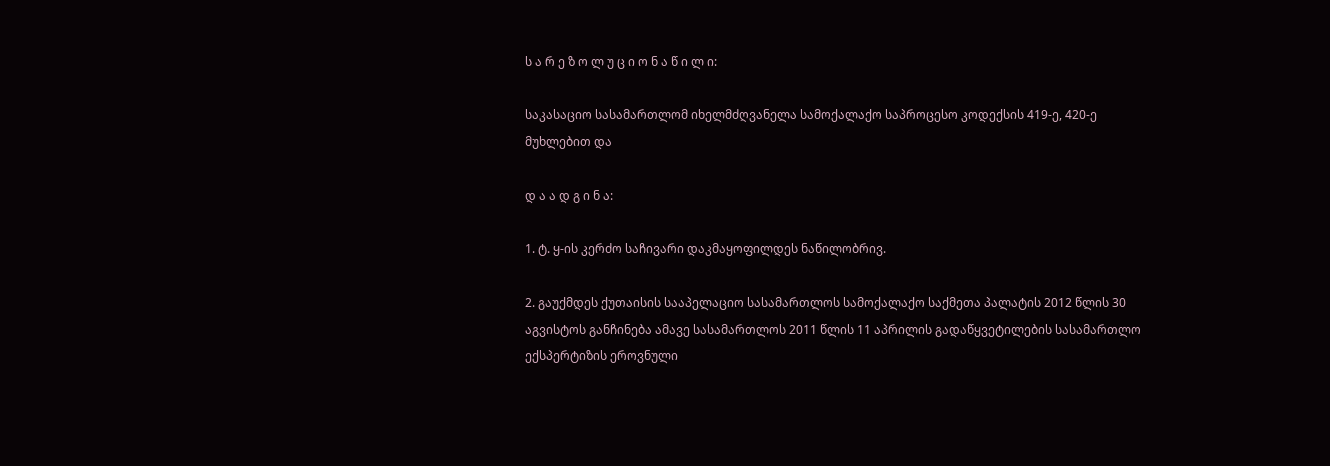ს ა რ ე ზ ო ლ უ ც ი ო ნ ა წ ი ლ ი:

საკასაციო სასამართლომ იხელმძღვანელა სამოქალაქო საპროცესო კოდექსის 419-ე, 420-ე მუხლებით და

დ ა ა დ გ ი ნ ა:

1. ტ. ყ-ის კერძო საჩივარი დაკმაყოფილდეს ნაწილობრივ.

2. გაუქმდეს ქუთაისის სააპელაციო სასამართლოს სამოქალაქო საქმეთა პალატის 2012 წლის 30 აგვისტოს განჩინება ამავე სასამართლოს 2011 წლის 11 აპრილის გადაწყვეტილების სასამართლო ექსპერტიზის ეროვნული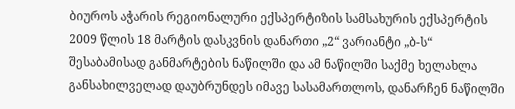ბიუროს აჭარის რეგიონალური ექსპერტიზის სამსახურის ექსპერტის 2009 წლის 18 მარტის დასკვნის დანართი „2“ ვარიანტი „ბ-ს“ შესაბამისად განმარტების ნაწილში და ამ ნაწილში საქმე ხელახლა განსახილველად დაუბრუნდეს იმავე სასამართლოს, დანარჩენ ნაწილში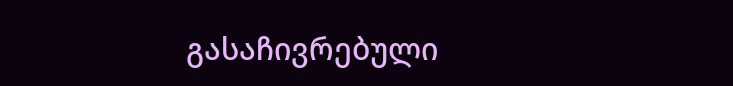გასაჩივრებული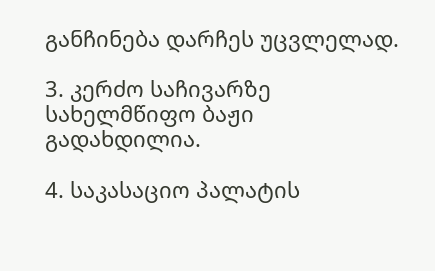განჩინება დარჩეს უცვლელად.

3. კერძო საჩივარზე სახელმწიფო ბაჟი გადახდილია.

4. საკასაციო პალატის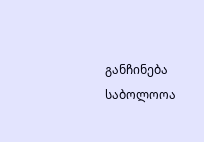განჩინება საბოლოოა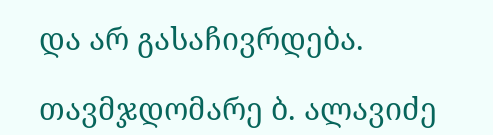და არ გასაჩივრდება.

თავმჯდომარე ბ. ალავიძე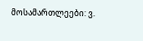მოსამართლეები: ვ.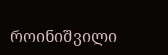როინიშვილი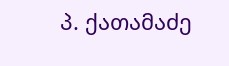პ. ქათამაძე